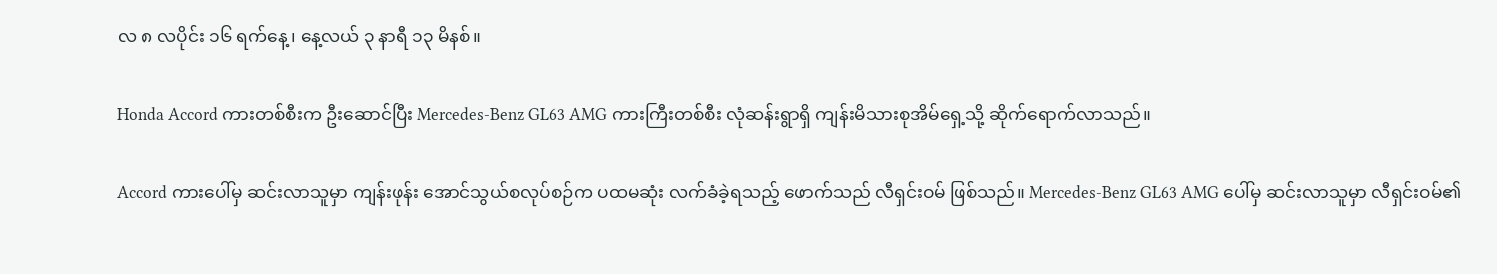လ ၈ လပိုင်း ၁၆ ရက်နေ့၊ နေ့လယ် ၃ နာရီ ၁၃ မိနစ်။

Honda Accord ကားတစ်စီးက ဦးဆောင်ပြီး Mercedes-Benz GL63 AMG ကားကြီးတစ်စီး လုံဆန်းရွာရှိ ကျန်းမိသားစုအိမ်ရှေ့သို့ ဆိုက်ရောက်လာသည်။

Accord ကားပေါ်မှ ဆင်းလာသူမှာ ကျန်းဖုန်း အောင်သွယ်စလုပ်စဉ်က ပထမဆုံး လက်ခံခဲ့ရသည့် ဖောက်သည် လီရှင်းဝမ် ဖြစ်သည်။ Mercedes-Benz GL63 AMG ပေါ်မှ ဆင်းလာသူမှာ လီရှင်းဝမ်၏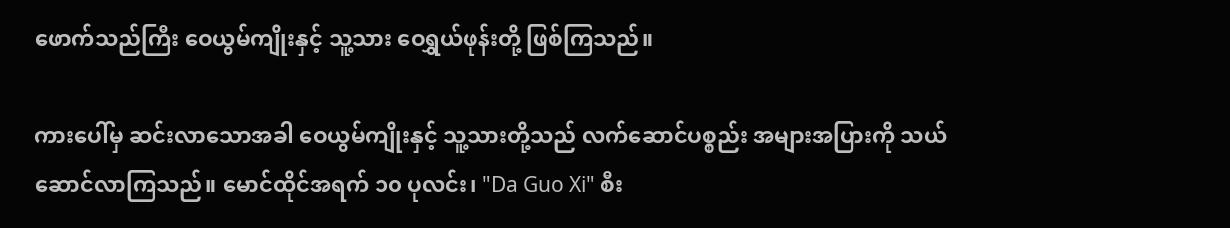ဖောက်သည်ကြီး ဝေယွမ်ကျိုးနှင့် သူ့သား ဝေရွှယ်ဖုန်းတို့ ဖြစ်ကြသည်။

ကားပေါ်မှ ဆင်းလာသောအခါ ဝေယွမ်ကျိုးနှင့် သူ့သားတို့သည် လက်ဆောင်ပစ္စည်း အများအပြားကို သယ်ဆောင်လာကြသည်။ မောင်ထိုင်အရက် ၁၀ ပုလင်း၊ "Da Guo Xi" စီး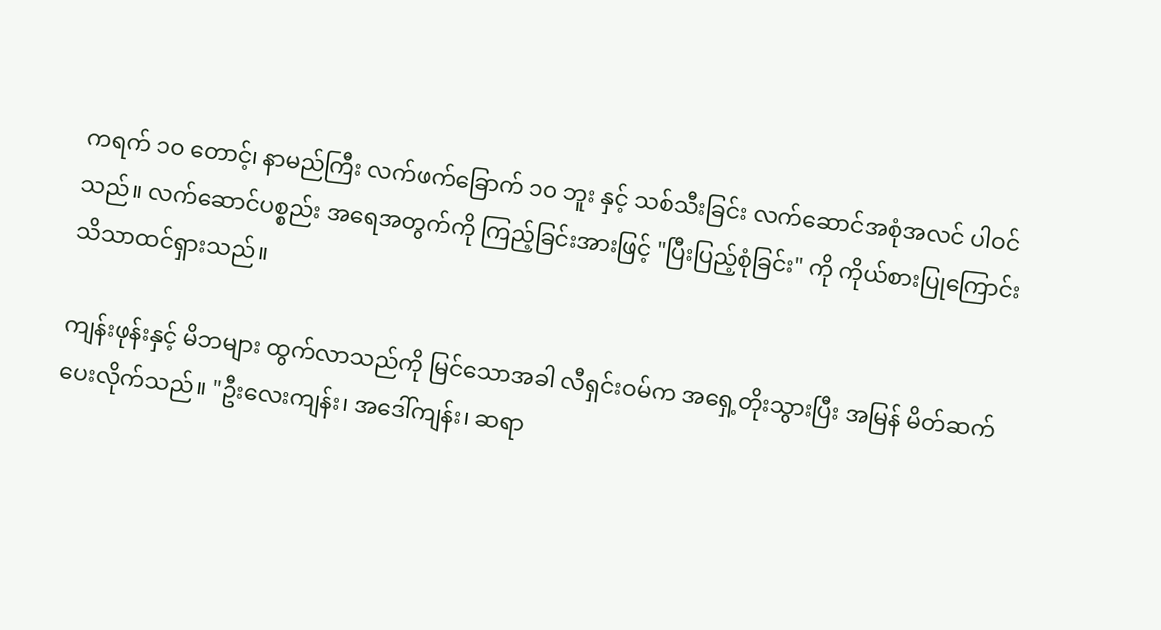ကရက် ၁၀ တောင့်၊ နာမည်ကြီး လက်ဖက်ခြောက် ၁၀ ဘူး နှင့် သစ်သီးခြင်း လက်ဆောင်အစုံအလင် ပါဝင်သည်။ လက်ဆောင်ပစ္စည်း အရေအတွက်ကို ကြည့်ခြင်းအားဖြင့် "ပြီးပြည့်စုံခြင်း" ကို ကိုယ်စားပြုကြောင်း သိသာထင်ရှားသည်။

ကျန်းဖုန်းနှင့် မိဘများ ထွက်လာသည်ကို မြင်သောအခါ လီရှင်းဝမ်က အရှေ့တိုးသွားပြီး အမြန် မိတ်ဆက်ပေးလိုက်သည်။ "ဦးလေးကျန်း၊ အဒေါ်ကျန်း၊ ဆရာ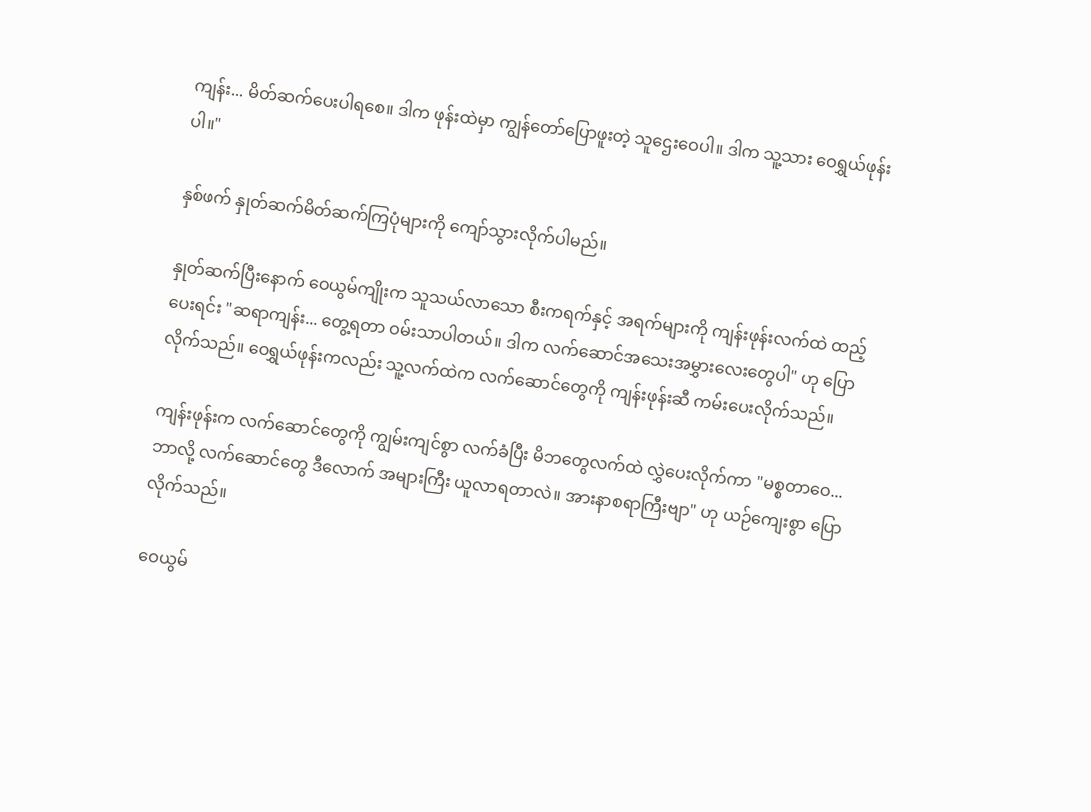ကျန်း... မိတ်ဆက်ပေးပါရစေ။ ဒါက ဖုန်းထဲမှာ ကျွန်တော်ပြောဖူးတဲ့ သူဌေးဝေပါ။ ဒါက သူ့သား ဝေရွှယ်ဖုန်းပါ။"

နှစ်ဖက် နှုတ်ဆက်မိတ်ဆက်ကြပုံများကို ကျော်သွားလိုက်ပါမည်။

နှုတ်ဆက်ပြီးနောက် ဝေယွမ်ကျိုးက သူသယ်လာသော စီးကရက်နှင့် အရက်များကို ကျန်းဖုန်းလက်ထဲ ထည့်ပေးရင်း "ဆရာကျန်း... တွေ့ရတာ ဝမ်းသာပါတယ်။ ဒါက လက်ဆောင်အသေးအမွှားလေးတွေပါ" ဟု ပြောလိုက်သည်။ ဝေရွှယ်ဖုန်းကလည်း သူ့လက်ထဲက လက်ဆောင်တွေကို ကျန်းဖုန်းဆီ ကမ်းပေးလိုက်သည်။

ကျန်းဖုန်းက လက်ဆောင်တွေကို ကျွမ်းကျင်စွာ လက်ခံပြီး မိဘတွေလက်ထဲ လွှဲပေးလိုက်ကာ "မစ္စတာဝေ... ဘာလို့ လက်ဆောင်တွေ ဒီလောက် အများကြီး ယူလာရတာလဲ။ အားနာစရာကြီးဗျာ" ဟု ယဉ်ကျေးစွာ ပြောလိုက်သည်။

ဝေယွမ်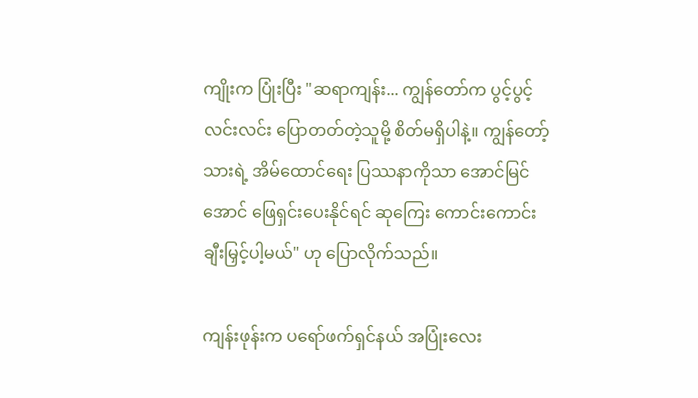ကျိုးက ပြုံးပြီး "ဆရာကျန်း... ကျွန်တော်က ပွင့်ပွင့်လင်းလင်း ပြောတတ်တဲ့သူမို့ စိတ်မရှိပါနဲ့။ ကျွန်တော့်သားရဲ့ အိမ်ထောင်ရေး ပြဿနာကိုသာ အောင်မြင်အောင် ဖြေရှင်းပေးနိုင်ရင် ဆုကြေး ကောင်းကောင်း ချီးမြှင့်ပါ့မယ်" ဟု ပြောလိုက်သည်။

ကျန်းဖုန်းက ပရော်ဖက်ရှင်နယ် အပြုံးလေး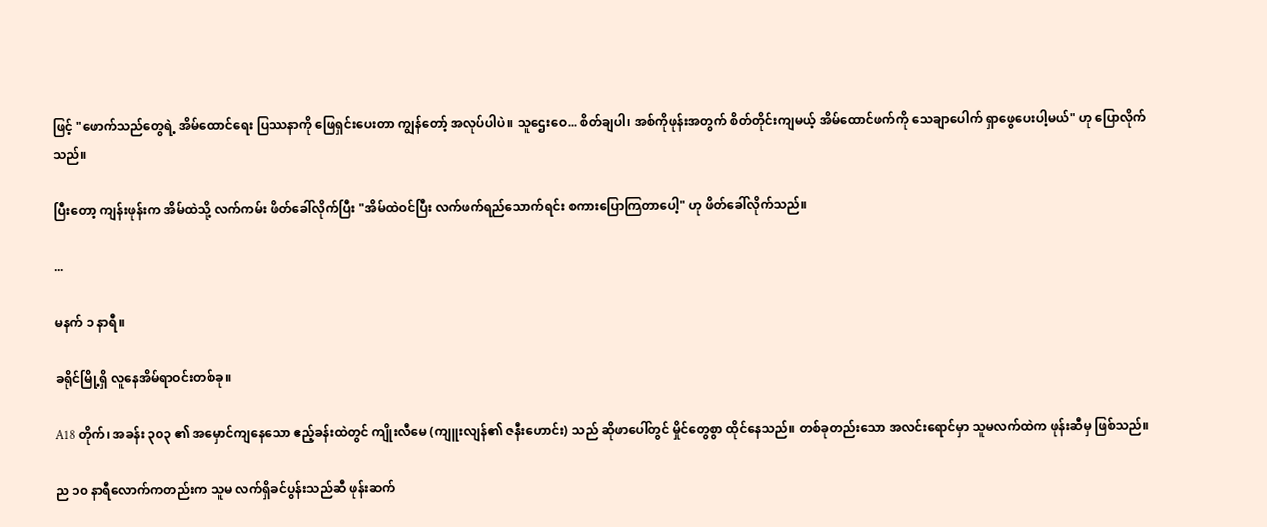ဖြင့် "ဖောက်သည်တွေရဲ့ အိမ်ထောင်ရေး ပြဿနာကို ဖြေရှင်းပေးတာ ကျွန်တော့် အလုပ်ပါပဲ။ သူဌေးဝေ... စိတ်ချပါ၊ အစ်ကိုဖုန်းအတွက် စိတ်တိုင်းကျမယ့် အိမ်ထောင်ဖက်ကို သေချာပေါက် ရှာဖွေပေးပါ့မယ်" ဟု ပြောလိုက်သည်။

ပြီးတော့ ကျန်းဖုန်းက အိမ်ထဲသို့ လက်ကမ်း ဖိတ်ခေါ်လိုက်ပြီး "အိမ်ထဲဝင်ပြီး လက်ဖက်ရည်သောက်ရင်း စကားပြောကြတာပေါ့" ဟု ဖိတ်ခေါ်လိုက်သည်။

...

မနက် ၁ နာရီ။

ခရိုင်မြို့ရှိ လူနေအိမ်ရာဝင်းတစ်ခု။

A18 တိုက်၊ အခန်း ၃၀၃ ၏ အမှောင်ကျနေသော ဧည့်ခန်းထဲတွင် ကျိုးလီမေ (ကျူးလျန်၏ ဇနီးဟောင်း) သည် ဆိုဖာပေါ်တွင် မှိုင်တွေစွာ ထိုင်နေသည်။ တစ်ခုတည်းသော အလင်းရောင်မှာ သူမလက်ထဲက ဖုန်းဆီမှ ဖြစ်သည်။

ည ၁၀ နာရီလောက်ကတည်းက သူမ လက်ရှိခင်ပွန်းသည်ဆီ ဖုန်းဆက်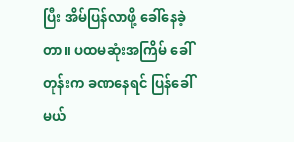ပြီး အိမ်ပြန်လာဖို့ ခေါ်နေခဲ့တာ။ ပထမဆုံးအကြိမ် ခေါ်တုန်းက ခဏနေရင် ပြန်ခေါ်မယ်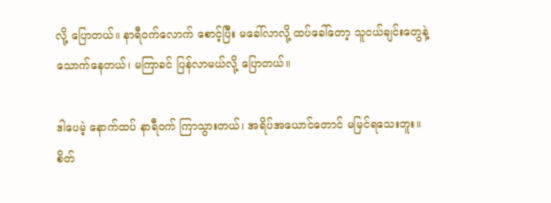လို့ ပြောတယ်။ နာရီဝက်လောက် စောင့်ပြီး မခေါ်လာလို့ ထပ်ခေါ်တော့ သူငယ်ချင်းတွေနဲ့ သောက်နေတယ်၊ မကြာခင် ပြန်လာမယ်လို့ ပြောတယ်။

ဒါပေမဲ့ နောက်ထပ် နာရီဝက် ကြာသွားတယ်၊ အရိပ်အယောင်တောင် မမြင်ရသေးဘူး။ စိတ်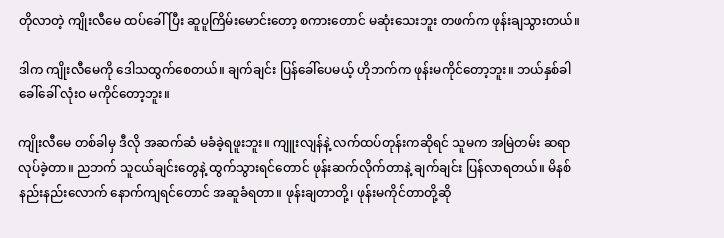တိုလာတဲ့ ကျိုးလီမေ ထပ်ခေါ်ပြီး ဆူပူကြိမ်းမောင်းတော့ စကားတောင် မဆုံးသေးဘူး တဖက်က ဖုန်းချသွားတယ်။

ဒါက ကျိုးလီမေကို ဒေါသထွက်စေတယ်။ ချက်ချင်း ပြန်ခေါ်ပေမယ့် ဟိုဘက်က ဖုန်းမကိုင်တော့ဘူး။ ဘယ်နှစ်ခါခေါ်ခေါ် လုံးဝ မကိုင်တော့ဘူး။

ကျိုးလီမေ တစ်ခါမှ ဒီလို အဆက်ဆံ မခံခဲ့ရဖူးဘူး။ ကျူးလျန်နဲ့ လက်ထပ်တုန်းကဆိုရင် သူမက အမြဲတမ်း ဆရာလုပ်ခဲ့တာ။ ညဘက် သူငယ်ချင်းတွေနဲ့ ထွက်သွားရင်တောင် ဖုန်းဆက်လိုက်တာနဲ့ ချက်ချင်း ပြန်လာရတယ်။ မိနစ်နည်းနည်းလောက် နောက်ကျရင်တောင် အဆူခံရတာ။ ဖုန်းချတာတို့၊ ဖုန်းမကိုင်တာတို့ဆို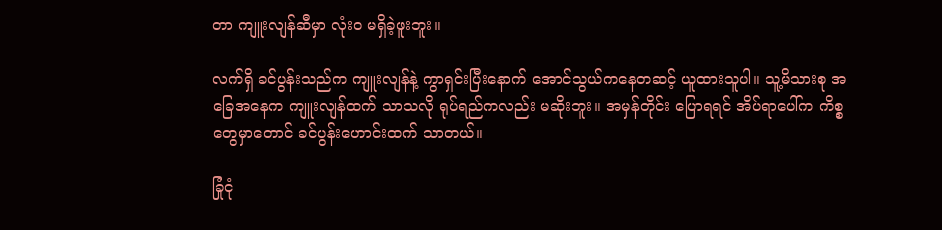တာ ကျူးလျန်ဆီမှာ လုံးဝ မရှိခဲ့ဖူးဘူး။

လက်ရှိ ခင်ပွန်းသည်က ကျူးလျန်နဲ့ ကွာရှင်းပြီးနောက် အောင်သွယ်ကနေတဆင့် ယူထားသူပါ။ သူ့မိသားစု အခြေအနေက ကျူးလျန်ထက် သာသလို ရုပ်ရည်ကလည်း မဆိုးဘူး။ အမှန်တိုင်း ပြောရရင် အိပ်ရာပေါ်က ကိစ္စတွေမှာတောင် ခင်ပွန်းဟောင်းထက် သာတယ်။

ခြုံငုံ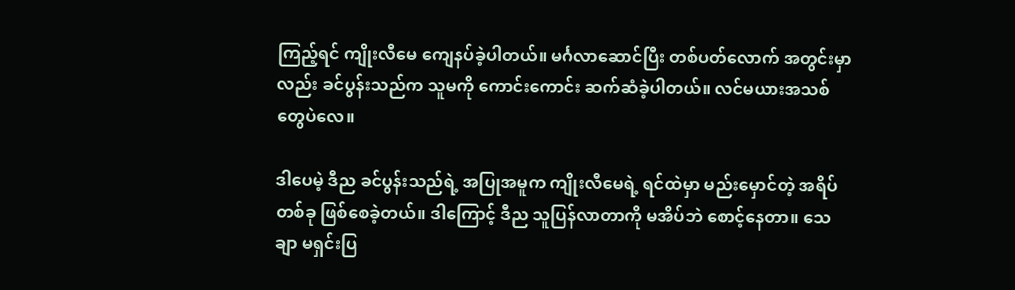ကြည့်ရင် ကျိုးလီမေ ကျေနပ်ခဲ့ပါတယ်။ မင်္ဂလာဆောင်ပြီး တစ်ပတ်လောက် အတွင်းမှာလည်း ခင်ပွန်းသည်က သူမကို ကောင်းကောင်း ဆက်ဆံခဲ့ပါတယ်။ လင်မယားအသစ်တွေပဲလေ။

ဒါပေမဲ့ ဒီည ခင်ပွန်းသည်ရဲ့ အပြုအမူက ကျိုးလီမေရဲ့ ရင်ထဲမှာ မည်းမှောင်တဲ့ အရိပ်တစ်ခု ဖြစ်စေခဲ့တယ်။ ဒါကြောင့် ဒီည သူပြန်လာတာကို မအိပ်ဘဲ စောင့်နေတာ။ သေချာ မရှင်းပြ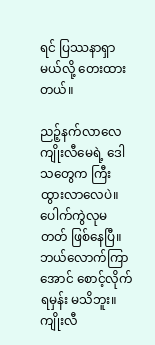ရင် ပြဿနာရှာမယ်လို့ တေးထားတယ်။

ညဉ့်နက်လာလေ ကျိုးလီမေရဲ့ ဒေါသတွေက ကြီးထွားလာလေပဲ။ ပေါက်ကွဲလုမတတ် ဖြစ်နေပြီ။ ဘယ်လောက်ကြာအောင် စောင့်လိုက်ရမှန်း မသိဘူး။ ကျိုးလီ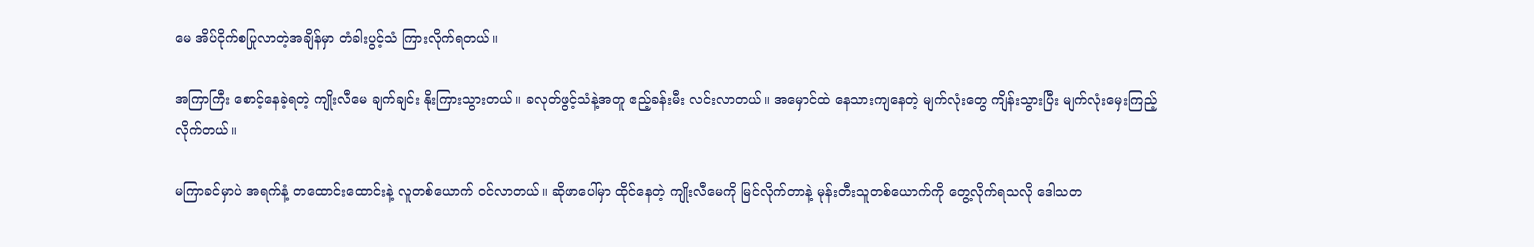မေ အိပ်ငိုက်စပြုလာတဲ့အချိန်မှာ တံခါးပွင့်သံ ကြားလိုက်ရတယ်။

အကြာကြီး စောင့်နေခဲ့ရတဲ့ ကျိုးလီမေ ချက်ချင်း နိုးကြားသွားတယ်။ ခလုတ်ဖွင့်သံနဲ့အတူ ဧည့်ခန်းမီး လင်းလာတယ်။ အမှောင်ထဲ နေသားကျနေတဲ့ မျက်လုံးတွေ ကျိန်းသွားပြီး မျက်လုံးမှေးကြည့်လိုက်တယ်။

မကြာခင်မှာပဲ အရက်နံ့ တထောင်းထောင်းနဲ့ လူတစ်ယောက် ဝင်လာတယ်။ ဆိုဖာပေါ်မှာ ထိုင်နေတဲ့ ကျိုးလီမေကို မြင်လိုက်တာနဲ့ မုန်းတီးသူတစ်ယောက်ကို တွေ့လိုက်ရသလို ဒေါသတ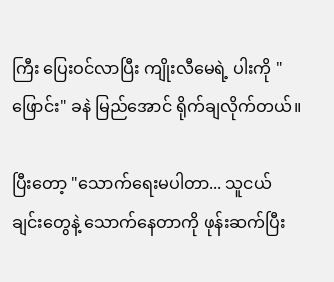ကြီး ပြေးဝင်လာပြီး ကျိုးလီမေရဲ့ ပါးကို "ဖြောင်း" ခနဲ မြည်အောင် ရိုက်ချလိုက်တယ်။

ပြီးတော့ "သောက်ရေးမပါတာ... သူငယ်ချင်းတွေနဲ့ သောက်နေတာကို ဖုန်းဆက်ပြီး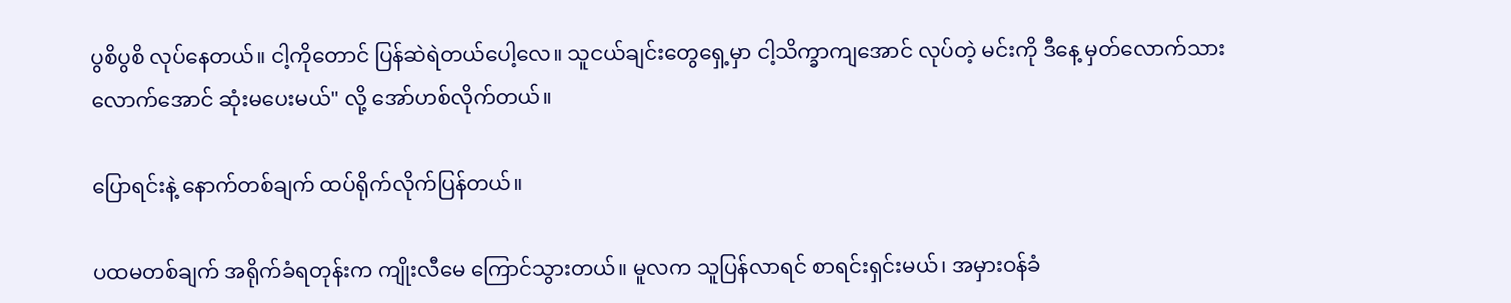ပွစိပွစိ လုပ်နေတယ်။ ငါ့ကိုတောင် ပြန်ဆဲရဲတယ်ပေါ့လေ။ သူငယ်ချင်းတွေရှေ့မှာ ငါ့သိက္ခာကျအောင် လုပ်တဲ့ မင်းကို ဒီနေ့ မှတ်လောက်သားလောက်အောင် ဆုံးမပေးမယ်" လို့ အော်ဟစ်လိုက်တယ်။

ပြောရင်းနဲ့ နောက်တစ်ချက် ထပ်ရိုက်လိုက်ပြန်တယ်။

ပထမတစ်ချက် အရိုက်ခံရတုန်းက ကျိုးလီမေ ကြောင်သွားတယ်။ မူလက သူပြန်လာရင် စာရင်းရှင်းမယ်၊ အမှားဝန်ခံ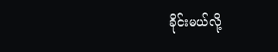ခိုင်းမယ်လို့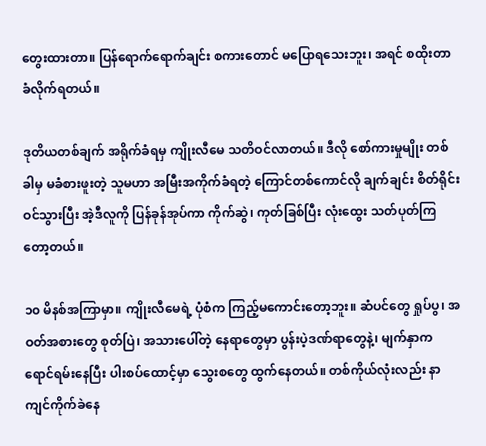တွေးထားတာ။ ပြန်ရောက်ရောက်ချင်း စကားတောင် မပြောရသေးဘူး၊ အရင် စထိုးတာ ခံလိုက်ရတယ်။

ဒုတိယတစ်ချက် အရိုက်ခံရမှ ကျိုးလီမေ သတိဝင်လာတယ်။ ဒီလို စော်ကားမှုမျိုး တစ်ခါမှ မခံစားဖူးတဲ့ သူမဟာ အမြီးအကိုက်ခံရတဲ့ ကြောင်တစ်ကောင်လို ချက်ချင်း စိတ်ရိုင်းဝင်သွားပြီး အဲ့ဒီလူကို ပြန်ခုန်အုပ်ကာ ကိုက်ဆွဲ၊ ကုတ်ခြစ်ပြီး လုံးထွေး သတ်ပုတ်ကြတော့တယ်။

၁၀ မိနစ်အကြာမှာ။ ကျိုးလီမေရဲ့ ပုံစံက ကြည့်မကောင်းတော့ဘူး။ ဆံပင်တွေ ရှုပ်ပွ၊ အဝတ်အစားတွေ စုတ်ပြဲ၊ အသားပေါ်တဲ့ နေရာတွေမှာ ပွန်းပဲ့ဒဏ်ရာတွေနဲ့၊ မျက်နှာက ရောင်ရမ်းနေပြီး ပါးစပ်ထောင့်မှာ သွေးစတွေ ထွက်နေတယ်။ တစ်ကိုယ်လုံးလည်း နာကျင်ကိုက်ခဲနေ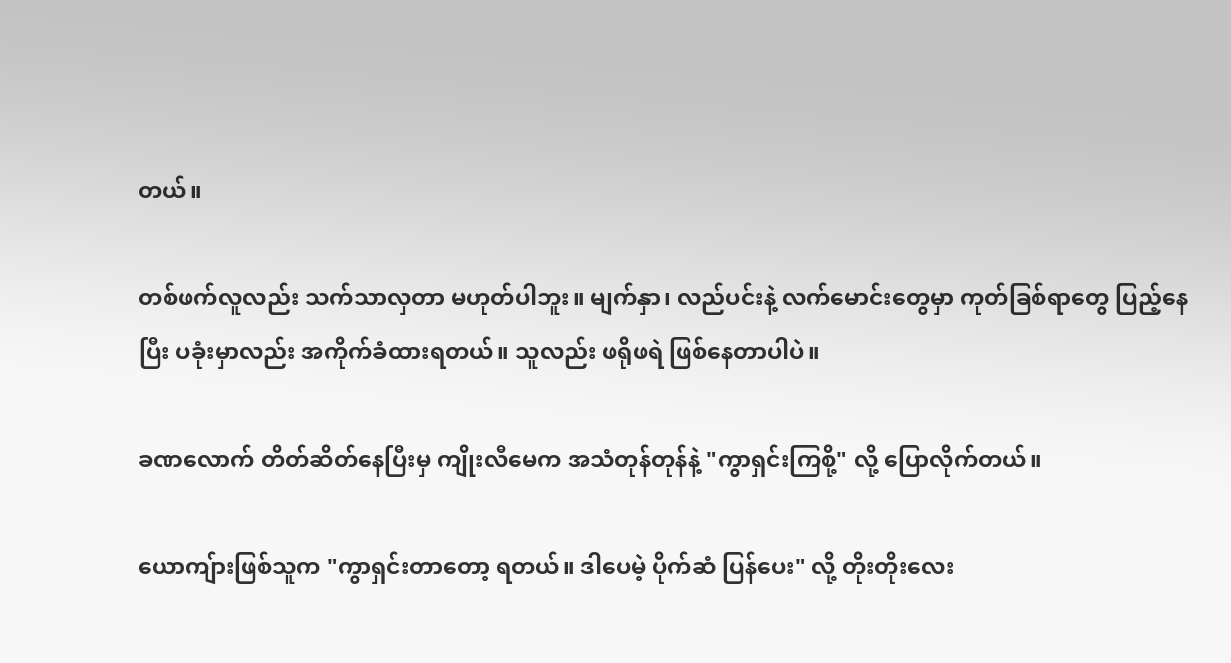တယ်။

တစ်ဖက်လူလည်း သက်သာလှတာ မဟုတ်ပါဘူး။ မျက်နှာ၊ လည်ပင်းနဲ့ လက်မောင်းတွေမှာ ကုတ်ခြစ်ရာတွေ ပြည့်နေပြီး ပခုံးမှာလည်း အကိုက်ခံထားရတယ်။ သူလည်း ဖရိုဖရဲ ဖြစ်နေတာပါပဲ။

ခဏလောက် တိတ်ဆိတ်နေပြီးမှ ကျိုးလီမေက အသံတုန်တုန်နဲ့ "ကွာရှင်းကြစို့" လို့ ပြောလိုက်တယ်။

ယောကျ်ားဖြစ်သူက "ကွာရှင်းတာတော့ ရတယ်။ ဒါပေမဲ့ ပိုက်ဆံ ပြန်ပေး" လို့ တိုးတိုးလေး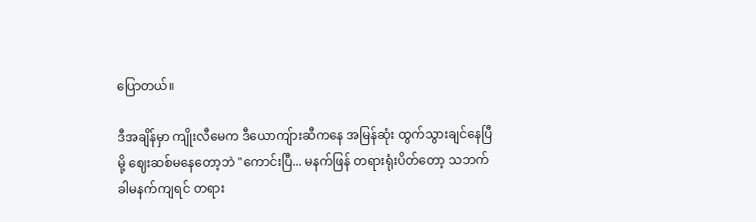ပြောတယ်။

ဒီအချိန်မှာ ကျိုးလီမေက ဒီယောကျ်ားဆီကနေ အမြန်ဆုံး ထွက်သွားချင်နေပြီမို့ ဈေးဆစ်မနေတော့ဘဲ "ကောင်းပြီ... မနက်ဖြန် တရားရုံးပိတ်တော့ သဘက်ခါမနက်ကျရင် တရား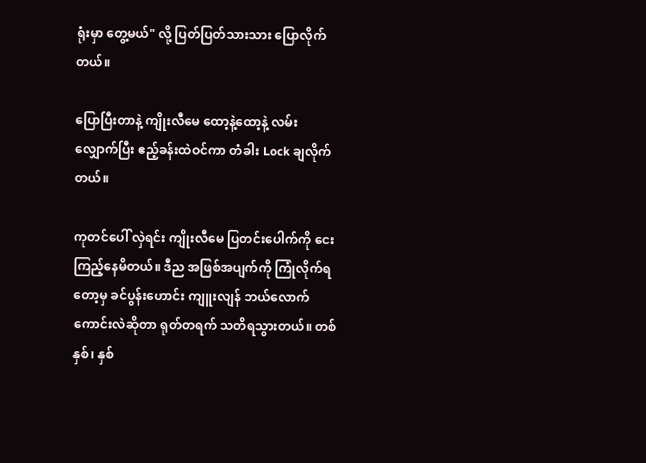ရုံးမှာ တွေ့မယ်" လို့ ပြတ်ပြတ်သားသား ပြောလိုက်တယ်။

ပြောပြီးတာနဲ့ ကျိုးလီမေ ထော့နဲ့ထော့နဲ့ လမ်းလျှောက်ပြီး ဧည့်ခန်းထဲဝင်ကာ တံခါး Lock ချလိုက်တယ်။

ကုတင်ပေါ် လှဲရင်း ကျိုးလီမေ ပြတင်းပေါက်ကို ငေးကြည့်နေမိတယ်။ ဒီည အဖြစ်အပျက်ကို ကြုံလိုက်ရတော့မှ ခင်ပွန်းဟောင်း ကျူးလျန် ဘယ်လောက်ကောင်းလဲဆိုတာ ရုတ်တရက် သတိရသွားတယ်။ တစ်နှစ်၊ နှစ်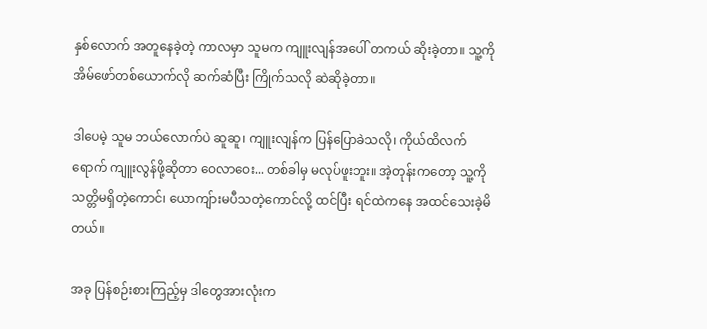နှစ်လောက် အတူနေခဲ့တဲ့ ကာလမှာ သူမက ကျူးလျန်အပေါ် တကယ် ဆိုးခဲ့တာ။ သူ့ကို အိမ်ဖော်တစ်ယောက်လို ဆက်ဆံပြီး ကြိုက်သလို ဆဲဆိုခဲ့တာ။

ဒါပေမဲ့ သူမ ဘယ်လောက်ပဲ ဆူဆူ၊ ကျူးလျန်က ပြန်ပြောခဲသလို၊ ကိုယ်ထိလက်ရောက် ကျူးလွန်ဖို့ဆိုတာ ဝေလာဝေး... တစ်ခါမှ မလုပ်ဖူးဘူး။ အဲ့တုန်းကတော့ သူ့ကို သတ္တိမရှိတဲ့ကောင်၊ ယောကျ်ားမပီသတဲ့ကောင်လို့ ထင်ပြီး ရင်ထဲကနေ အထင်သေးခဲ့မိတယ်။

အခု ပြန်စဉ်းစားကြည့်မှ ဒါတွေအားလုံးက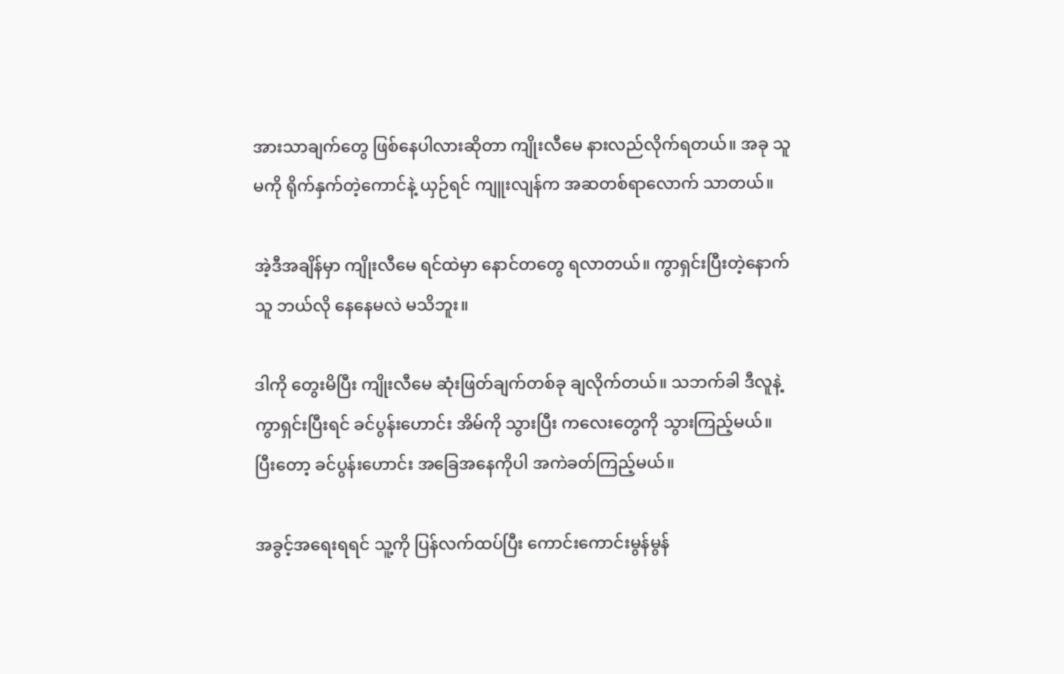အားသာချက်တွေ ဖြစ်နေပါလားဆိုတာ ကျိုးလီမေ နားလည်လိုက်ရတယ်။ အခု သူမကို ရိုက်နှက်တဲ့ကောင်နဲ့ ယှဉ်ရင် ကျူးလျန်က အဆတစ်ရာလောက် သာတယ်။

အဲ့ဒီအချိန်မှာ ကျိုးလီမေ ရင်ထဲမှာ နောင်တတွေ ရလာတယ်။ ကွာရှင်းပြီးတဲ့နောက် သူ ဘယ်လို နေနေမလဲ မသိဘူး။

ဒါကို တွေးမိပြီး ကျိုးလီမေ ဆုံးဖြတ်ချက်တစ်ခု ချလိုက်တယ်။ သဘက်ခါ ဒီလူနဲ့ ကွာရှင်းပြီးရင် ခင်ပွန်းဟောင်း အိမ်ကို သွားပြီး ကလေးတွေကို သွားကြည့်မယ်။ ပြီးတော့ ခင်ပွန်းဟောင်း အခြေအနေကိုပါ အကဲခတ်ကြည့်မယ်။

အခွင့်အရေးရရင် သူ့ကို ပြန်လက်ထပ်ပြီး ကောင်းကောင်းမွန်မွန်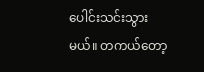ပေါင်းသင်းသွားမယ်။ တကယ်တော့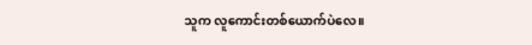သူက လူကောင်းတစ်ယောက်ပဲလေ။